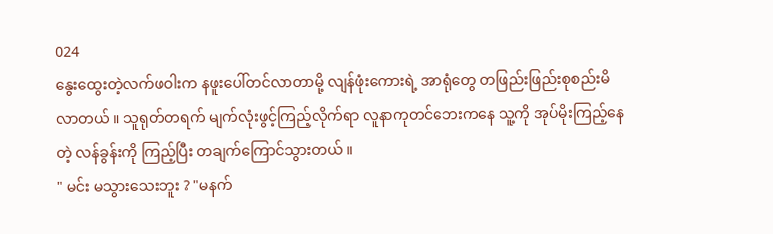024
နွေးထွေးတဲ့လက်ဖဝါးက နဖူးပေါ်တင်လာတာမို့ လျန်ဖုံးကေားရဲ့ အာရုံတွေ တဖြည်းဖြည်းစုစည်းမိလာတယ် ။ သူရုတ်တရက် မျက်လုံးဖွင့်ကြည့်လိုက်ရာ လူနာကုတင်ဘေးကနေ သူ့ကို အုပ်မိုးကြည့်နေတဲ့ လန်ခွန်းကို ကြည့်ပြီး တချက်ကြောင်သွားတယ် ။
" မင်း မသွားသေးဘူး ? "မနက်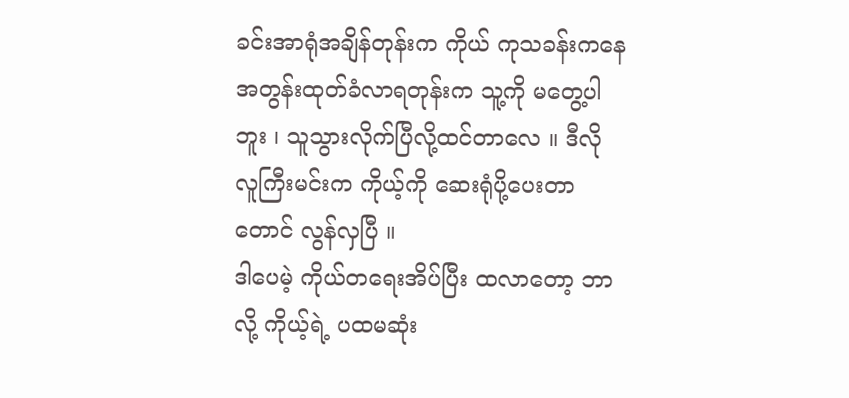ခင်းအာရုံအချိန်တုန်းက ကိုယ် ကုသခန်းကနေ အတွန်းထုတ်ခံလာရတုန်းက သူ့ကို မတွေ့ပါဘူး ၊ သူသွားလိုက်ပြီလို့ထင်တာလေ ။ ဒီလို လူကြီးမင်းက ကိုယ့်ကို ဆေးရုံပို့ပေးတာတောင် လွန်လှပြီ ။
ဒါပေမဲ့ ကိုယ်တရေးအိပ်ပြီး ထလာတော့ ဘာလို့ ကိုယ့်ရဲ့ ပထမဆုံး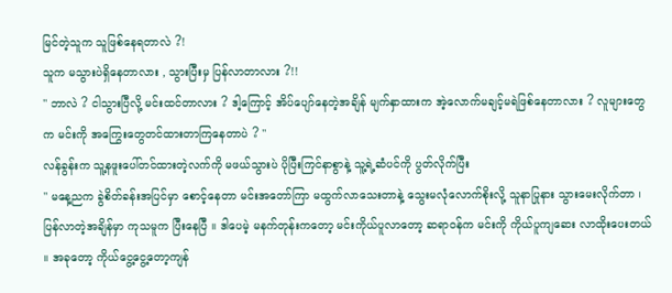မြင်တဲ့သူက သူဖြစ်နေရတာလဲ ?!
သူက မသွားပဲရှိနေတာလား , သွားပြီးမှ ပြန်လာတာလား ?!!
" ဘာလဲ ? ငါသွားပြီလို့ မင်းထင်တာလား ? ဒါ့ကြောင့် အိပ်ပျော်နေတဲ့အချိန် မျက်နှာထားက အဲ့လောက်မချင့်မရဲဖြစ်နေတာလား ? လူများတွေက မင်းကို အကြွေးတွေတင်ထားတာကြနေတာပဲ ? "
လန်ခွန်းက သူ့နဖူးပေါ်တင်ထားတဲ့လက်ကို မဖယ်သွားပဲ ပိုပြီးကြင်နာစွာနဲ့ သူ့ရဲ့ဆံပင်ကို ပွတ်လိုက်ပြီး
" မနေ့ညက ခွဲစိတ်ခန်းအပြင်မှာ စောင့်နေတာ မင်းအတော်ကြာ မထွက်လာသေးတာနဲ့ သွေးမလုံလောက်စိုးလို့ သူနာပြုနား သွားမေးလိုက်တာ ၊ ပြန်လာတဲ့အချိန်မှာ ကုသမူက ပြီးနေပြီ ။ ဒါပေမဲ့ မနက်တုန်းကတော့ မင်းကိုယ်ပူလာတော့ ဆရာဝန်က မင်းကို ကိုယ်ပူကျဆေး လာထိုးပေးတယ် ။ အခုတော့ ကိုယ်ငွေ့ငွေ့တော့ကျန်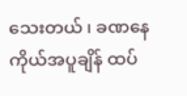သေးတယ် ၊ ခဏနေ ကိုယ်အပူချိန် ထပ်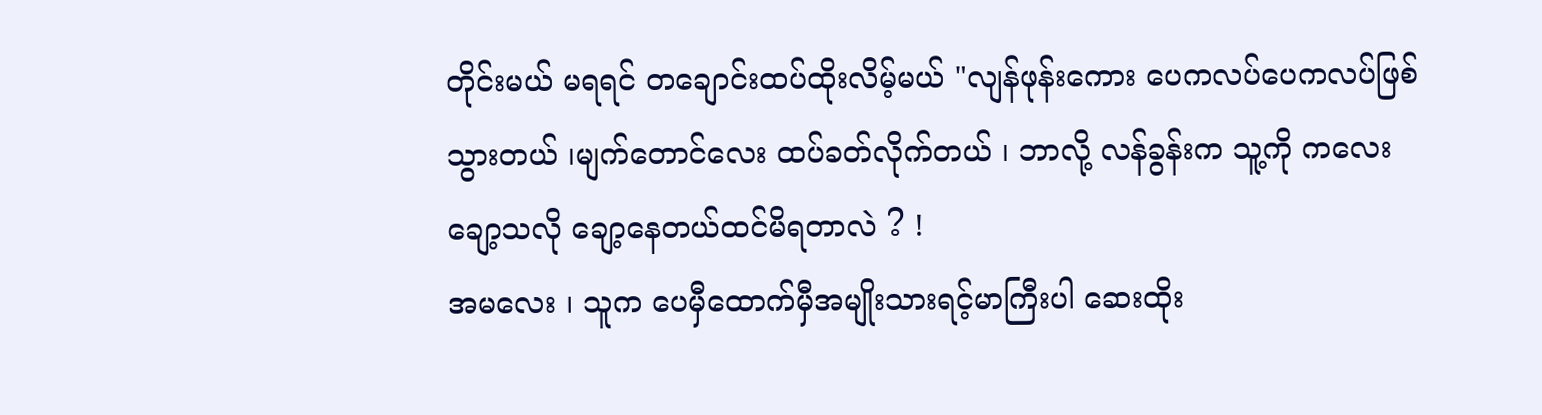တိုင်းမယ် မရရင် တချောင်းထပ်ထိုးလိမ့်မယ် "လျန်ဖုန်းကေား ပေကလပ်ပေကလပ်ဖြစ်သွားတယ် ၊မျက်တောင်လေး ထပ်ခတ်လိုက်တယ် ၊ ဘာလို့ လန်ခွန်းက သူ့ကို ကလေးချော့သလို ချော့နေတယ်ထင်မိရတာလဲ ? !
အမလေး ၊ သူက ပေမှီထောက်မှီအမျိုးသားရင့်မာကြီးပါ ဆေးထိုး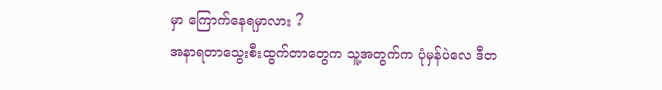မှာ ကြောက်နေရမှာလား ?
အနာရတာသွေးစီးထွက်တာတွေက သူ့အတွက်က ပုံမှန်ပဲလေ ဒီတ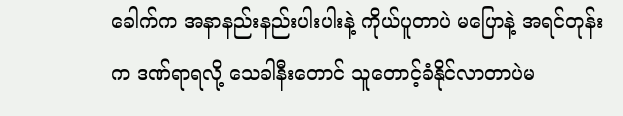ခေါက်က အနာနည်းနည်းပါးပါးနဲ့ ကိုယ်ပူတာပဲ မပြောနဲ့ အရင်တုန်းက ဒဏ်ရာရလို့ သေခါနီးတောင် သူတောင့်ခံနိုင်လာတာပဲမ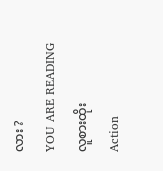လား ?
YOU ARE READING
လူစားထိုး
Action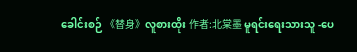ခေါင်းစဉ် 《替身》လူစားထိုး 作者:北棠墨 မူရင်းရေးသားသူ -ပေ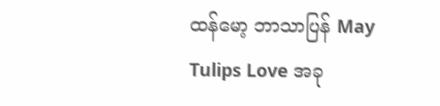ထန်မော့ ဘာသာပြန် May Tulips Love အခု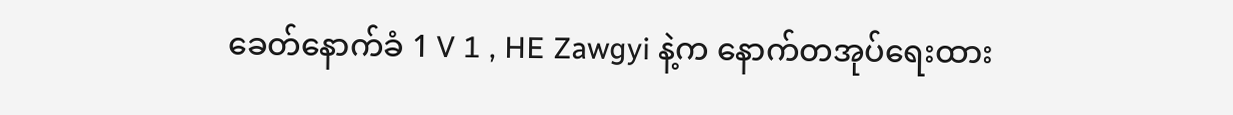ခေတ်နောက်ခံ 1 V 1 , HE Zawgyi နဲ့က နောက်တအုပ်ရေးထား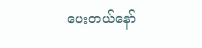ပေးတယ်နော်